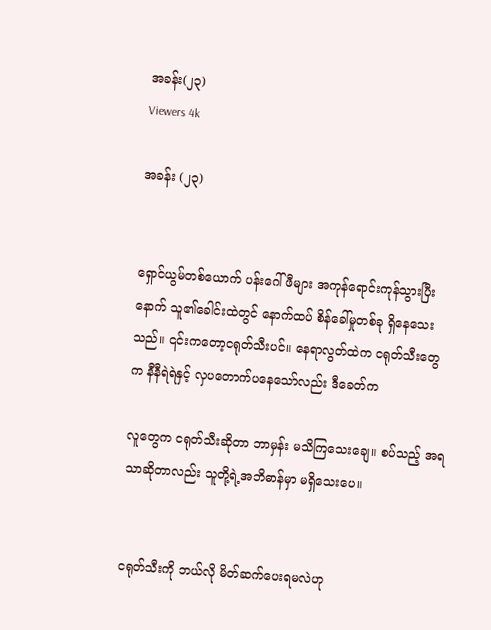အခန်း(၂၃)
Viewers 4k

အခန်း (၂၃)


ရှောင်ယွမ်တစ်ယောက် ပန်းဂေါ်ဖီများ အကုန်ရောင်းကုန်သွားပြီးနောက် သူ၏ခေါင်းထဲတွင် နောက်ထပ် စိန်ခေါ်မှုတစ်ခု ရှိနေသေးသည်။ ၎င်းကတော့ငရုတ်သီးပင်။ နေရာလွတ်ထဲက ငရုတ်သီးတွေက နီနီရဲရဲနှင့် လှပတောက်ပနေသော်လည်း ဒီခေတ်က

လူတွေက ငရုတ်သီးဆိုတာ ဘာမှန်း မသိကြသေးချေ။ စပ်သည့် အရသာဆိုတာလည်း သူတို့ရဲ့အဘိဓာန်မှာ မရှိသေးပေ။


ငရုတ်သီးကို ဘယ်လို မိတ်ဆက်ပေးရမလဲဟု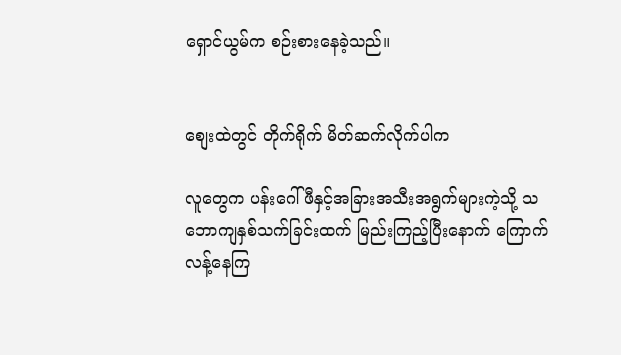ရှောင်ယွမ်က စဉ်းစားနေခဲ့သည်။


စျေးထဲတွင် တိုက်ရိုက် မိတ်ဆက်လိုက်ပါက

လူတွေက ပန်းဂေါ်ဖီနှင့်အခြားအသီးအရွက်များကဲ့သို့ သဘောကျနှစ်သက်ခြင်းထက် မြည်းကြည့်ပြီးနောက် ကြောက်လန့်နေကြ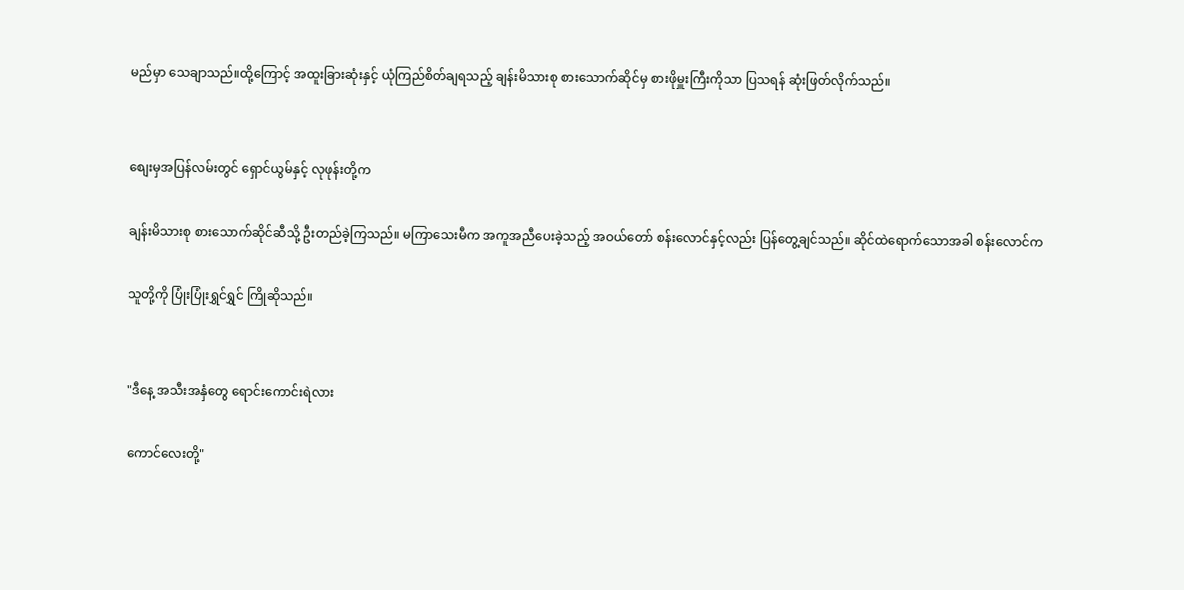မည်မှာ သေချာသည်။ထို့ကြောင့် အထူးခြားဆုံးနှင့် ယုံကြည်စိတ်ချရသည့် ချန်းမိသားစု စားသောက်ဆိုင်မှ စားဖိုမှူးကြီးကိုသာ ပြသရန် ဆုံးဖြတ်လိုက်သည်။


စျေးမှအပြန်လမ်းတွင် ရှောင်ယွမ်နှင့် လုဖုန်းတို့က

ချန်းမိသားစု စားသောက်ဆိုင်ဆီသို့ ဦးတည်ခဲ့ကြသည်။ မကြာသေးမီက အကူအညီပေးခဲ့သည့် အဝယ်တော် စန်းလောင်နှင့်လည်း ပြန်တွေ့ချင်သည်။ ဆိုင်ထဲရောက်သောအခါ စန်းလောင်က

သူတို့ကို ပြုံးပြုံးရွှင်ရွှင် ကြိုဆိုသည်။


"ဒီနေ့ အသီးအနှံတွေ ရောင်းကောင်းရဲလား

ကောင်လေးတို့"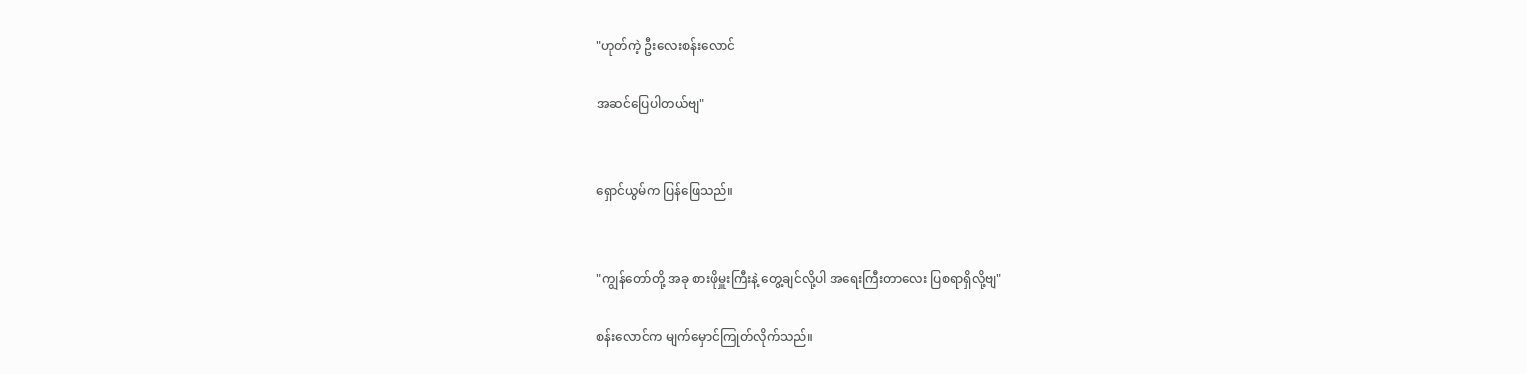"ဟုတ်ကဲ့ ဦးလေးစန်းလောင်

အဆင်ပြေပါတယ်ဗျ"


ရှောင်ယွမ်က ပြန်ဖြေသည်။


"ကျွန်တော်တို့ အခု စားဖိုမှူးကြီးနဲ့ တွေ့ချင်လို့ပါ အရေးကြီးတာလေး ပြစရာရှိလို့ဗျ"

စန်းလောင်က မျက်မှောင်ကြုတ်လိုက်သည်။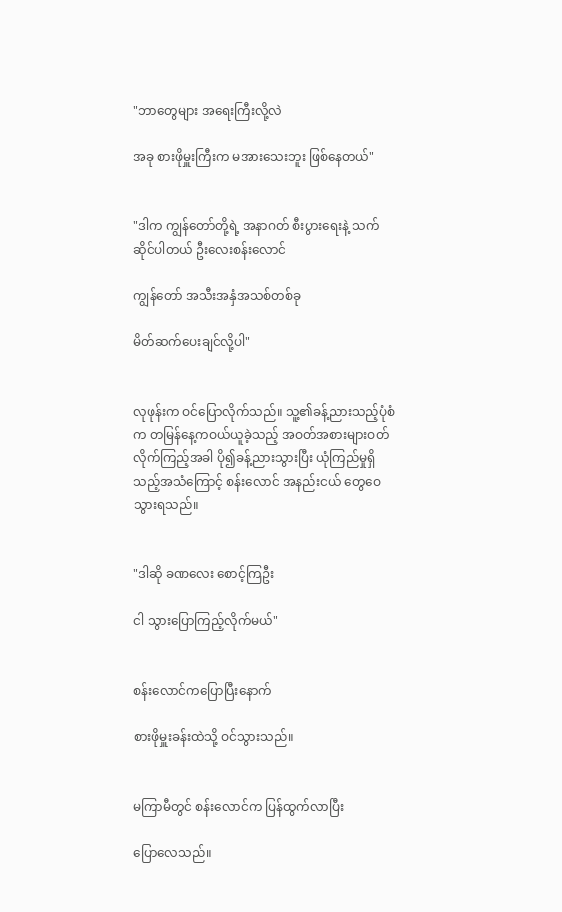"ဘာတွေများ အရေးကြီးလို့လဲ

အခု စားဖိုမှူးကြီးက မအားသေးဘူး ဖြစ်နေတယ်"


"ဒါက ကျွန်တော်တို့ရဲ့ အနာဂတ် စီးပွားရေးနဲ့ သက်ဆိုင်ပါတယ် ဦးလေးစန်းလောင်

ကျွန်တော် အသီးအနှံအသစ်တစ်ခု

မိတ်ဆက်ပေးချင်လို့ပါ"


လုဖုန်းက ဝင်ပြောလိုက်သည်။ သူ့၏ခန့်ညားသည့်ပုံစံက တမြန်နေ့ကဝယ်ယူခဲ့သည့် အဝတ်အစားများဝတ်လိုက်ကြည့်အခါ ပို၍ခန့်ညားသွားပြီး ယုံကြည်မှုရှိသည့်အသံကြောင့် စန်းလောင် အနည်းငယ် တွေဝေသွားရသည်။


"ဒါဆို ခဏလေး စောင့်ကြဦး

ငါ သွားပြောကြည့်လိုက်မယ်"


စန်းလောင်ကပြောပြီးနောက်

စားဖိုမှူးခန်းထဲသို့ ဝင်သွားသည်။


မကြာမီတွင် စန်းလောင်က ပြန်ထွက်လာပြီး

ပြောလေသည်။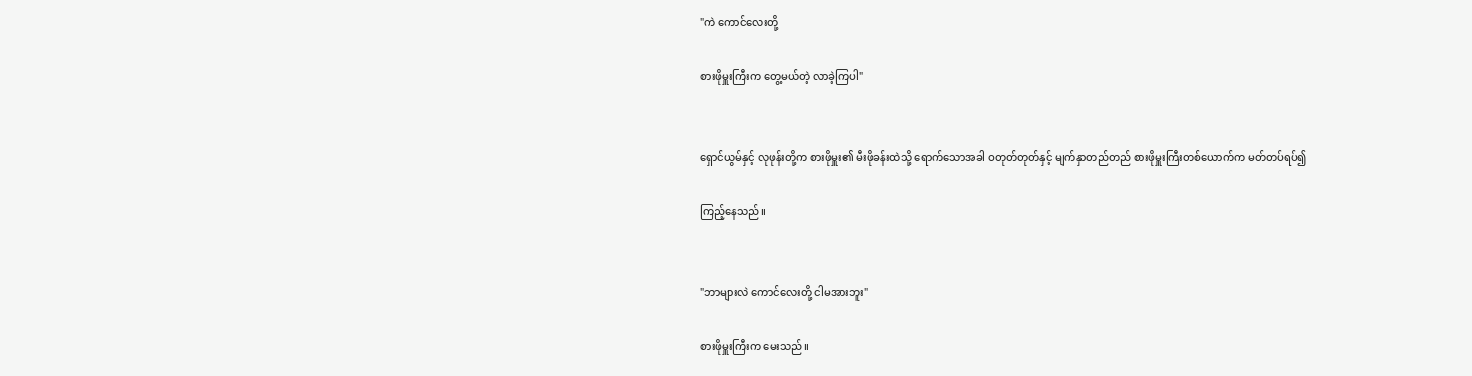"ကဲ ကောင်လေးတို့

စားဖိုမှူးကြီးက တွေ့မယ်တဲ့ လာခဲ့ကြပါ"


ရှောင်ယွမ်နှင့် လုဖုန်းတို့က စားဖိုမှူး၏ မီးဖိုခန်းထဲသို့ ရောက်သောအခါ ဝတုတ်တုတ်နှင့် မျက်နှာတည်တည် စားဖိုမှူးကြီးတစ်ယောက်က မတ်တပ်ရပ်၍

ကြည့်နေသည်။


"ဘာများလဲ ကောင်လေးတို့ ငါမအားဘူး"

စားဖိုမှူးကြီးက မေးသည်။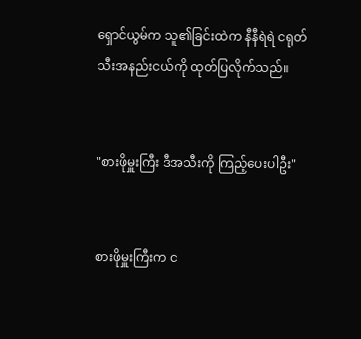ရှောင်ယွမ်က သူ၏ခြင်းထဲက နီနီရဲရဲ ငရုတ်သီးအနည်းငယ်ကို ထုတ်ပြလိုက်သည်။


"စားဖိုမှူးကြီး ဒီအသီးကို ကြည့်ပေးပါဦး"


စားဖိုမှူးကြီးက င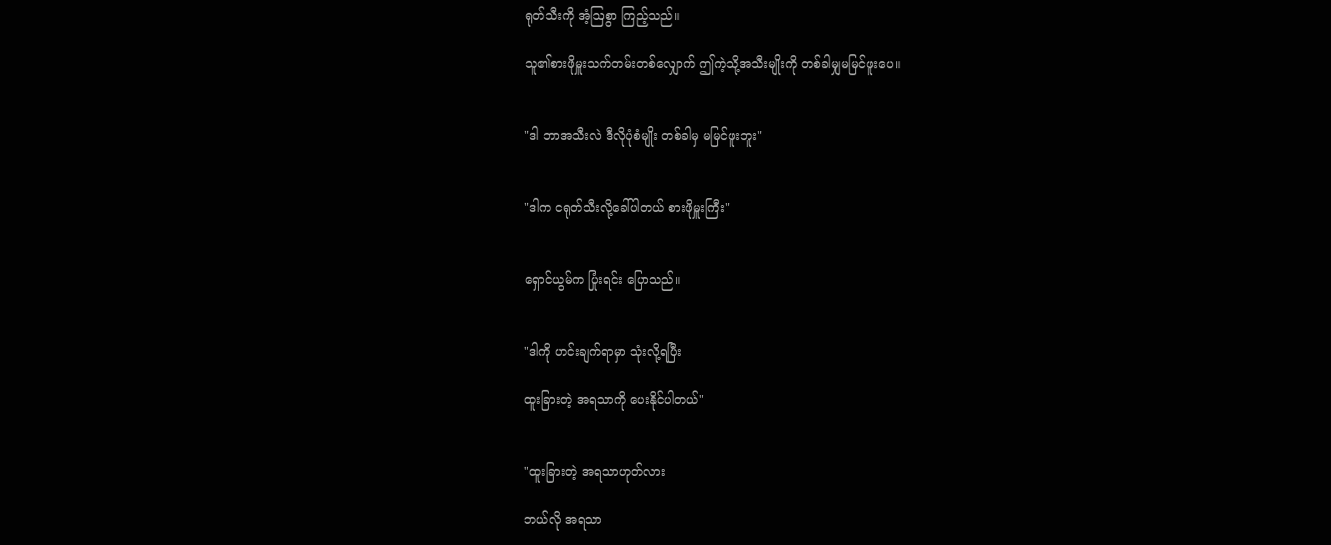ရုတ်သီးကို အံ့ဩစွာ ကြည့်သည်။

သူ၏စားဖိုမှူးသက်တမ်းတစ်လျှောက် ဤကဲ့သို့အသီးမျိုးကို တစ်ခါမျှမမြင်ဖူးပေ။


"ဒါ ဘာအသီးလဲ ဒီလိုပုံစံမျိုး တစ်ခါမှ မမြင်ဖူးဘူး"


"ဒါက ငရုတ်သီးလို့ခေါ်ပါတယ် စားဖိုမှူးကြီး"


ရှောင်ယွမ်က ပြုံးရင်း ပြောသည်။


"ဒါကို ဟင်းချက်ရာမှာ သုံးလို့ရပြီး

ထူးခြားတဲ့ အရသာကို ပေးနိုင်ပါတယ်"


"ထူးခြားတဲ့ အရသာဟုတ်လား

ဘယ်လို အရသာ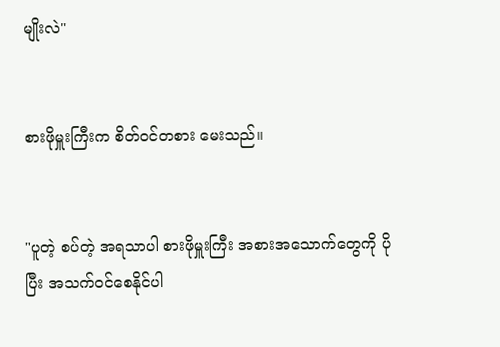မျိုးလဲ"


စားဖိုမှူးကြီးက စိတ်ဝင်တစား မေးသည်။


"ပူတဲ့ စပ်တဲ့ အရသာပါ စားဖိုမှူးကြီး အစားအသောက်တွေကို ပိုပြီး အသက်ဝင်စေနိုင်ပါ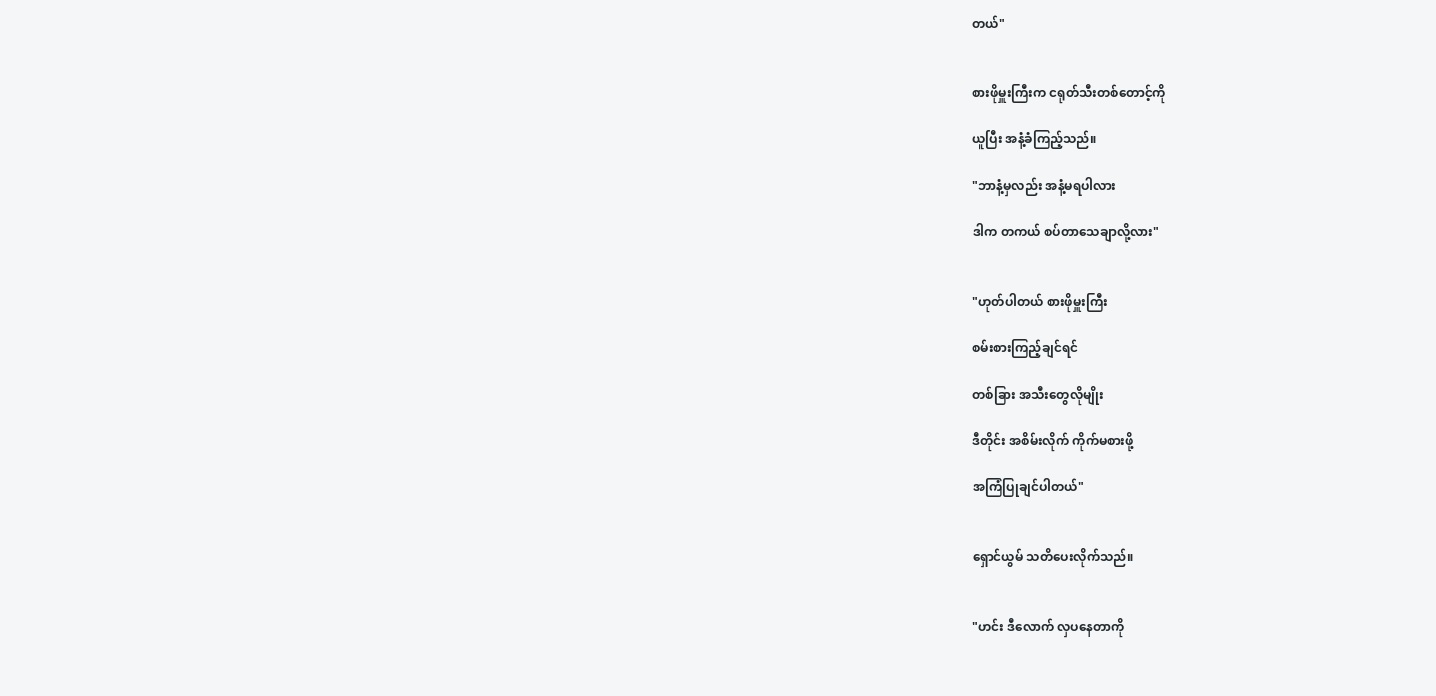တယ်"


စားဖိုမှူးကြီးက ငရုတ်သီးတစ်တောင့်ကို

ယူပြီး အနံ့ခံကြည့်သည်။

"ဘာနံ့မှလည်း အနံ့မရပါလား

ဒါက တကယ် စပ်တာသေချာလို့လား"


"ဟုတ်ပါတယ် စားဖိုမှူးကြီး

စမ်းစားကြည့်ချင်ရင်

တစ်ခြား အသီးတွေလိုမျိုး

ဒီတိုင်း အစိမ်းလိုက် ကိုက်မစားဖို့

အကြံပြုချင်ပါတယ်"


ရှောင်ယွမ် သတိပေးလိုက်သည်။


"ဟင်း ဒီလောက် လှပနေတာကို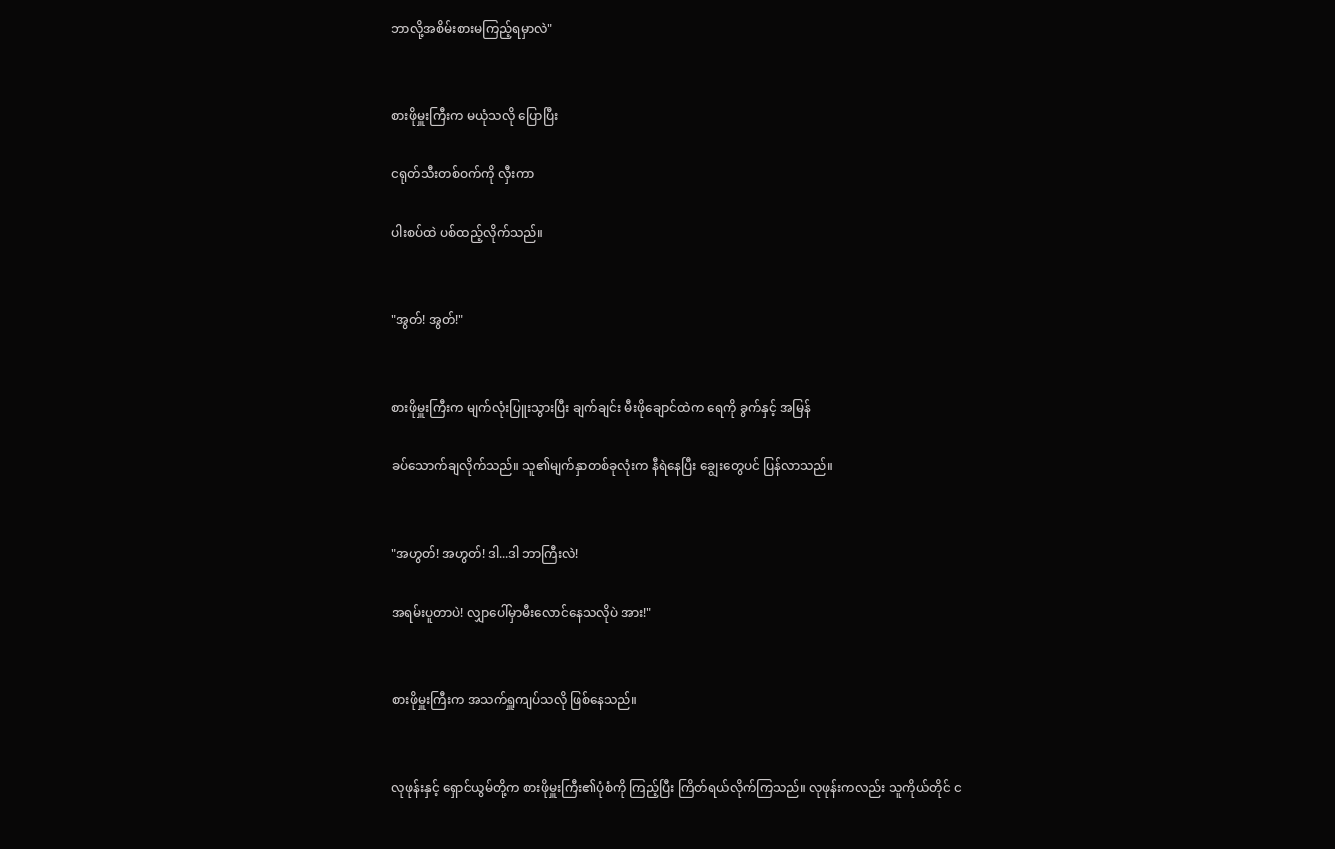ဘာလို့အစိမ်းစားမကြည့်ရမှာလဲ"


စားဖိုမှူးကြီးက မယုံသလို ပြောပြီး

ငရုတ်သီးတစ်ဝက်ကို လှီးကာ

ပါးစပ်ထဲ ပစ်ထည့်လိုက်သည်။


"အွတ်! အွတ်!"


စားဖိုမှူးကြီးက မျက်လုံးပြူးသွားပြီး ချက်ချင်း မီးဖိုချောင်ထဲက ရေကို ခွက်နှင့် အမြန်

ခပ်သောက်ချလိုက်သည်။ သူ၏မျက်နှာတစ်ခုလုံးက နီရဲနေပြီး ချွေးတွေပင် ပြန်လာသည်။


"အဟွတ်! အဟွတ်! ဒါ...ဒါ ဘာကြီးလဲ!

အရမ်းပူတာပဲ! လျှာပေါ်မှာမီးလောင်နေသလိုပဲ အား!"


စားဖိုမှူးကြီးက အသက်ရှူကျပ်သလို ဖြစ်နေသည်။


လုဖုန်းနှင့် ရှောင်ယွမ်တို့က စားဖိုမှူးကြီး၏ပုံစံကို ကြည့်ပြီး ကြိတ်ရယ်လိုက်ကြသည်။ လုဖုန်းကလည်း သူကိုယ်တိုင် င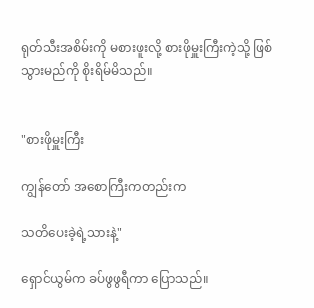ရုတ်သီးအစိမ်းကို မစားဖူးလို့ စားဖိုမှူးကြီးကဲ့သို့ ဖြစ်သွားမည်ကို စိုးရိမ်မိသည်။


"စားဖိုမှူးကြီး

ကျွန်တော် အစောကြီးကတည်းက

သတိပေးခဲ့ရဲ့သားနဲ့"

ရှောင်ယွမ်က ခပ်ဖွဖွရီကာ ပြောသည်။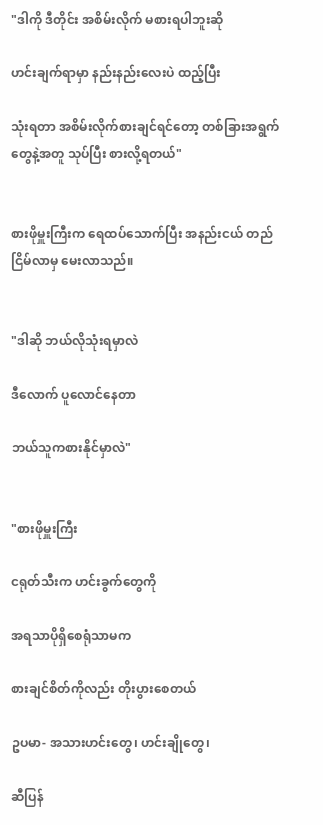"ဒါကို ဒီတိုင်း အစိမ်းလိုက် မစားရပါဘူးဆို

ဟင်းချက်ရာမှာ နည်းနည်းလေးပဲ ထည့်ပြီး

သုံးရတာ အစိမ်းလိုက်စားချင်ရင်တော့ တစ်ခြားအရွက်တွေနဲ့အတူ သုပ်ပြီး စားလို့ရတယ်"


စားဖိုမှူးကြီးက ရေထပ်သောက်ပြီး အနည်းငယ် တည်ငြိမ်လာမှ မေးလာသည်။


"ဒါဆို ဘယ်လိုသုံးရမှာလဲ

ဒီလောက် ပူလောင်နေတာ

ဘယ်သူကစားနိုင်မှာလဲ"


"စားဖိုမှူးကြီး

ငရုတ်သီးက ဟင်းခွက်တွေကို

အရသာပိုရှိစေရုံသာမက

စားချင်စိတ်ကိုလည်း တိုးပွားစေတယ်

ဥပမာ- အသားဟင်းတွေ၊ ဟင်းချိုတွေ၊

ဆီပြန်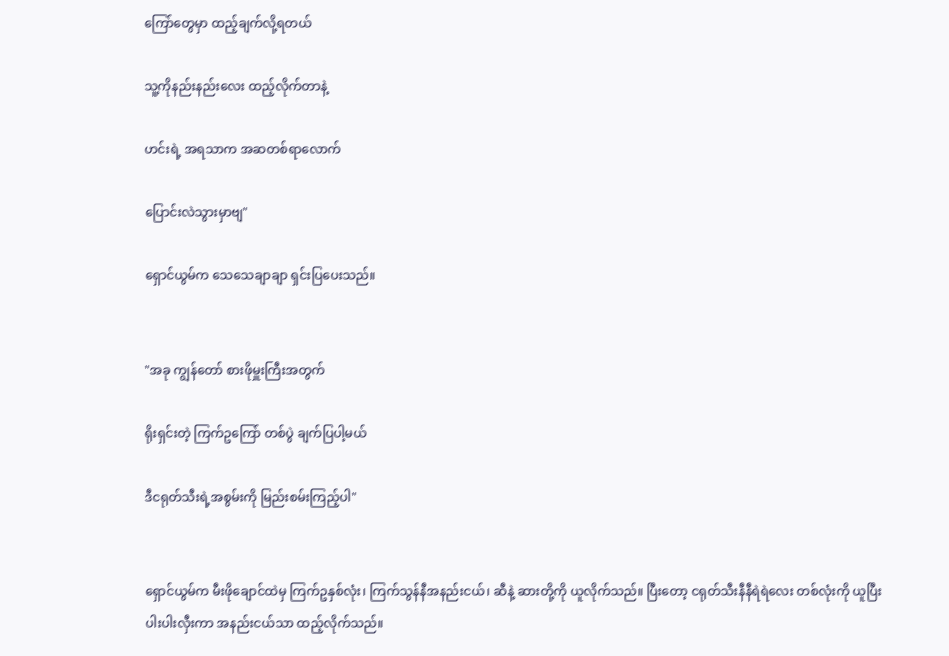ကြော်တွေမှာ ထည့်ချက်လို့ရတယ်

သူ့ကိုနည်းနည်းလေး ထည့်လိုက်တာနဲ့

ဟင်းရဲ့ အရသာက အဆတစ်ရာလောက်

ပြောင်းလဲသွားမှာဗျ"

ရှောင်ယွမ်က သေသေချာချာ ရှင်းပြပေးသည်။


"အခု ကျွန်တော် စားဖိုမှူးကြီးအတွက်

ရိုးရှင်းတဲ့ ကြက်ဥကြော် တစ်ပွဲ ချက်ပြပါ့မယ်

ဒီငရုတ်သီးရဲ့အစွမ်းကို မြည်းစမ်းကြည့်ပါ"


ရှောင်ယွမ်က မီးဖိုချောင်ထဲမှ ကြက်ဥနှစ်လုံး၊ ကြက်သွန်နီအနည်းငယ်၊ ဆီနဲ့ ဆားတို့ကို ယူလိုက်သည်။ ပြီးတော့ ငရုတ်သီးနီနီရဲရဲလေး တစ်လုံးကို ယူပြီး ပါးပါးလှီးကာ အနည်းငယ်သာ ထည့်လိုက်သည်။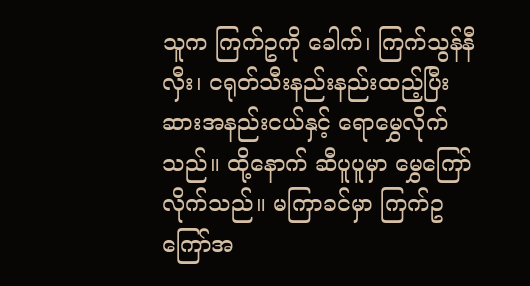သူက ကြက်ဥကို ခေါက်၊ ကြက်သွန်နီ လှီး၊ ငရုတ်သီးနည်းနည်းထည့်ပြီး ဆားအနည်းငယ်နှင့် ရောမွှေလိုက်သည်။ ထို့နောက် ဆီပူပူမှာ မွှေကြော်လိုက်သည်။ မကြာခင်မှာ ကြက်ဥကြော်အ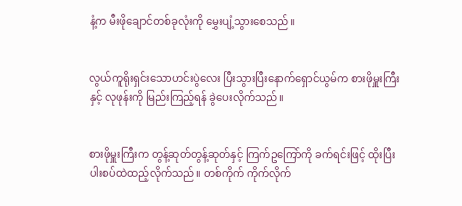နံ့က မီးဖိုချောင်တစ်ခုလုံးကို မွှေးပျံ့သွားစေသည်။


လွယ်ကူရိုးရှင်းသောဟင်းပွဲလေး ပြီးသွားပြီးနောက်ရှောင်ယွမ်က စားဖိုမှူးကြီးနှင့် လုဖုန်းကို မြည်းကြည့်ရန် ခွဲပေးလိုက်သည်။


စားဖိုမှူးကြီးက တွန့်ဆုတ်တွန့်ဆုတ်နှင့် ကြက်ဥကြော်ကို ခက်ရင်းဖြင့် ထိုးပြီး ပါးစပ်ထဲထည့်လိုက်သည်။ တစ်ကိုက် ကိုက်လိုက်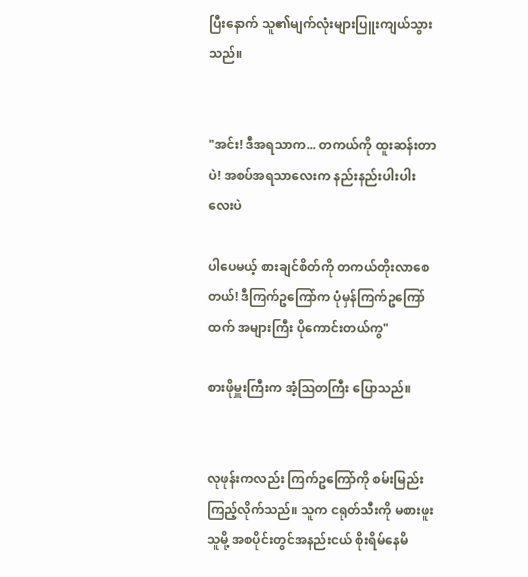ပြီးနောက် သူ၏မျက်လုံးများပြူးကျယ်သွားသည်။


"အင်း! ဒီအရသာက... တကယ်ကို ထူးဆန်းတာပဲ! အစပ်အရသာလေးက နည်းနည်းပါးပါးလေးပဲ

ပါပေမယ့် စားချင်စိတ်ကို တကယ်တိုးလာစေတယ်! ဒီကြက်ဥကြော်က ပုံမှန်ကြက်ဥကြော်ထက် အများကြီး ပိုကောင်းတယ်ကွ"

စားဖိုမှူးကြီးက အံ့ဩတကြီး ပြောသည်။


လုဖုန်းကလည်း ကြက်ဥကြော်ကို စမ်းမြည်းကြည့်လိုက်သည်။ သူက ငရုတ်သီးကို မစားဖူးသူမို့ အစပိုင်းတွင်အနည်းငယ် စိုးရိမ်နေမိ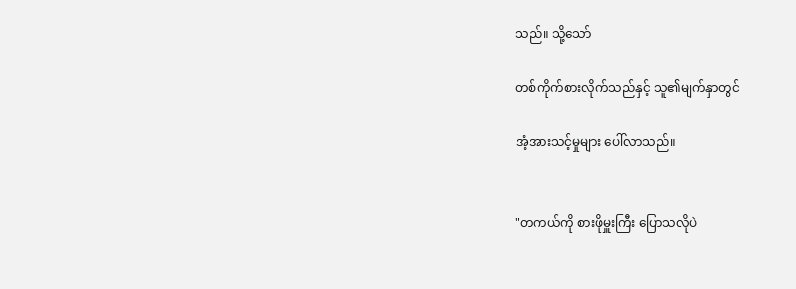သည်။ သို့သော်

တစ်ကိုက်စားလိုက်သည်နှင့် သူ၏မျက်နှာတွင်

အံ့အားသင့်မှုများ ပေါ်လာသည်။


"တကယ်ကို စားဖိုမှူးကြီး ပြောသလိုပဲ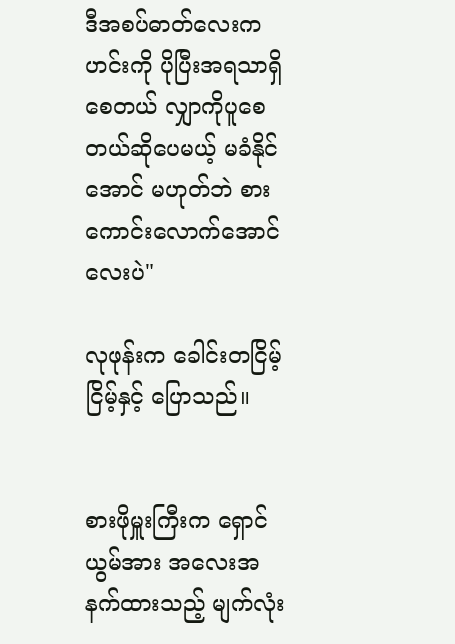ဒီအစပ်ဓာတ်လေးက ဟင်းကို ပိုပြီးအရသာရှိစေတယ် လျှာကိုပူစေတယ်ဆိုပေမယ့် မခံနိုင်အောင် မဟုတ်ဘဲ စားကောင်းလောက်အောင်လေးပဲ"

လုဖုန်းက ခေါင်းတငြိမ့်ငြိမ့်နှင့် ပြောသည်။


စားဖိုမှူးကြီးက ရှောင်ယွမ်အား အလေးအနက်ထားသည့် မျက်လုံး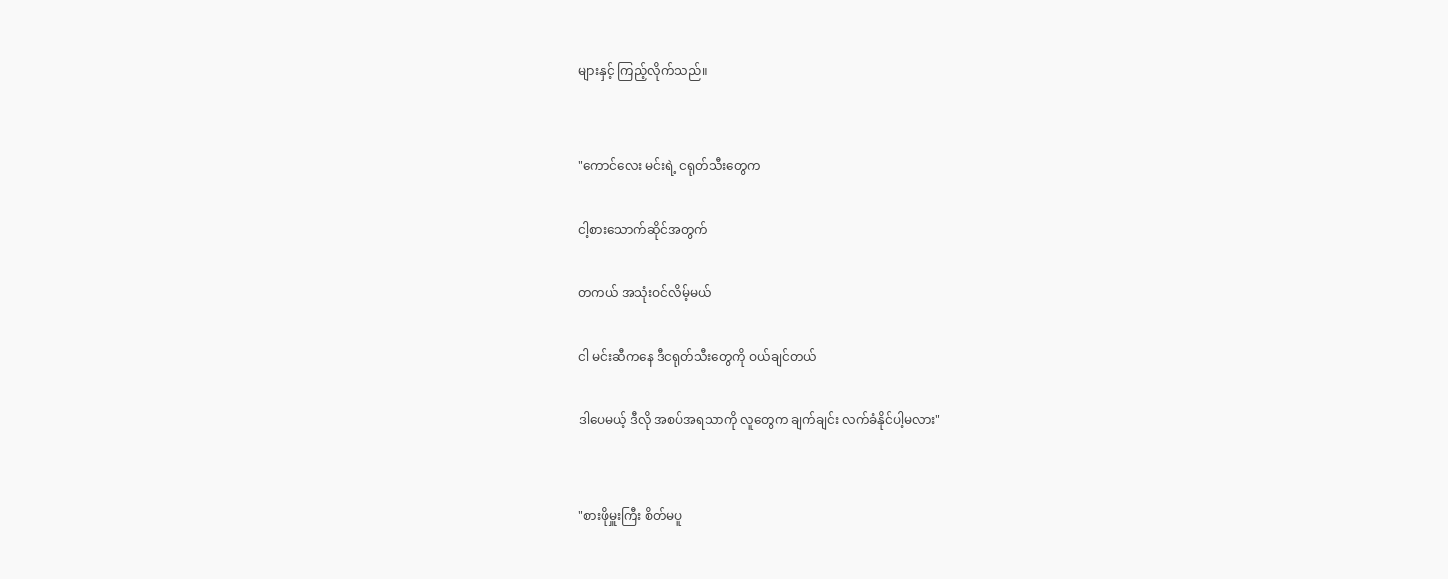များနှင့် ကြည့်လိုက်သည်။


"ကောင်လေး မင်းရဲ့ ငရုတ်သီးတွေက

ငါ့စားသောက်ဆိုင်အတွက်

တကယ် အသုံးဝင်လိမ့်မယ်

ငါ မင်းဆီကနေ ဒီငရုတ်သီးတွေကို ဝယ်ချင်တယ်

ဒါပေမယ့် ဒီလို အစပ်အရသာကို လူတွေက ချက်ချင်း လက်ခံနိုင်ပါ့မလား"


"စားဖိုမှူးကြီး စိတ်မပူ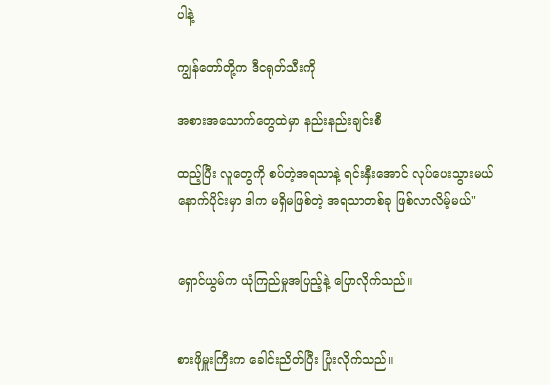ပါနဲ့

ကျွန်တော်တို့က ဒီငရုတ်သီးကို

အစားအသောက်တွေထဲမှာ နည်းနည်းချင်းစီ

ထည့်ပြီး လူတွေကို စပ်တဲ့အရသာနဲ့ ရင်းနှီးအောင် လုပ်ပေးသွားမယ် နောက်ပိုင်းမှာ ဒါက မရှိမဖြစ်တဲ့ အရသာတစ်ခု ဖြစ်လာလိမ့်မယ်"


ရှောင်ယွမ်က ယုံကြည်မှုအပြည့်နဲ့ ပြောလိုက်သည်။


စားဖိုမှူးကြီးက ခေါင်းညိတ်ပြီး ပြုံးလိုက်သည်။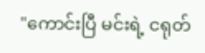"ကောင်းပြီ မင်းရဲ့ ငရုတ်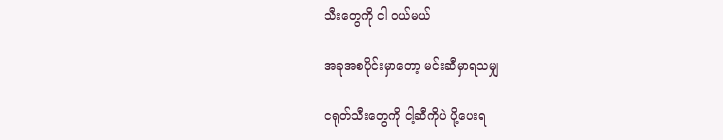သီးတွေကို ငါ ဝယ်မယ်

အခုအစပိုင်းမှာတော့ မင်းဆီမှာရသမျှ

ငရုတ်သီးတွေကို ငါ့ဆီကိုပဲ ပို့ပေးရ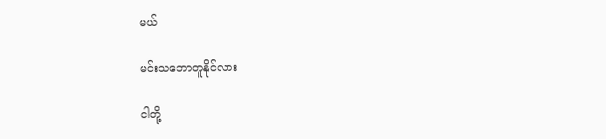မယ်

မင်းသဘောတူနိုင်လား

ငါတို့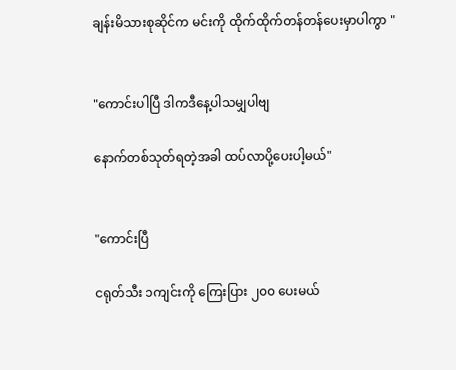ချန်းမိသားစုဆိုင်က မင်းကို ထိုက်ထိုက်တန်တန်ပေးမှာပါကွာ "


"ကောင်းပါပြီ ဒါကဒီနေ့ပါသမျှပါဗျ

နောက်တစ်သုတ်ရတဲ့အခါ ထပ်လာပို့ပေးပါ့မယ်"


"ကောင်းပြီ

ငရုတ်သီး ၁ကျင်းကို ကြေးပြား ၂၀၀ ပေးမယ်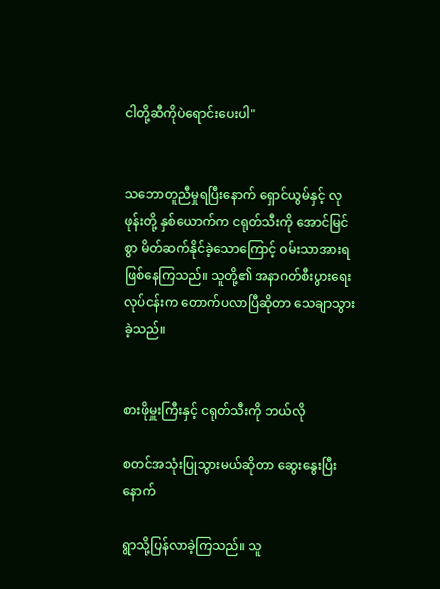ငါတို့ဆီကိုပဲရောင်းပေးပါ"


သဘောတူညီမှုရပြီးနောက် ရှောင်ယွမ်နှင့် လုဖုန်းတို့ နှစ်ယောက်က ငရုတ်သီးကို အောင်မြင်စွာ မိတ်ဆက်နိုင်ခဲ့သောကြောင့် ဝမ်းသာအားရ ဖြစ်နေကြသည်။ သူတို့၏ အနာဂတ်စီးပွားရေးလုပ်ငန်းက တောက်ပလာပြီဆိုတာ သေချာသွားခဲ့သည်။


စားဖိုမှူးကြီးနှင့် ငရုတ်သီးကို ဘယ်လို

စတင်အသုံးပြုသွားမယ်ဆိုတာ ဆွေးနွေးပြီးနောက်

ရွာသို့ပြန်လာခဲ့ကြသည်။ သူ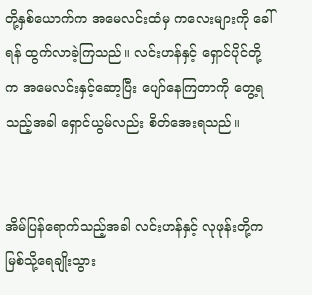တို့နှစ်ယောက်က အမေလင်းထံမှ ကလေးများကို ခေါ်ရန် ထွက်လာခဲ့ကြသည်။ လင်းဟန်နှင့် ရှောင်ပိုင်တို့က အမေလင်းနှင့်ဆော့ပြီး ပျော်နေကြတာကို တွေ့ရသည့်အခါ ရှောင်ယွမ်လည်း စိတ်အေးရသည်။


အိမ်ပြန်ရောက်သည့်အခါ လင်းဟန်နှင့် လုဖုန်းတို့က မြစ်သို့ရေချိုးသွား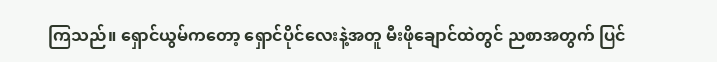ကြသည်။ ရှောင်ယွမ်ကတော့ ရှောင်ပိုင်လေးနဲ့အတူ မီးဖိုချောင်ထဲတွင် ညစာအတွက် ပြင်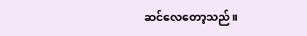ဆင်လေတော့သည်။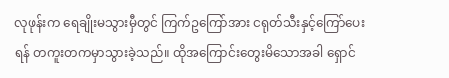လုဖုန်းက ရေချိုးမသွားမှီတွင် ကြက်ဥကြော်အား ငရုတ်သီးနှင့်ကြော်ပေးရန် တကူးတကမှာသွားခဲ့သည်။ ထိုအကြောင်းတွေးမိသောအခါ ရှောင်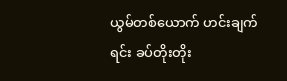ယွမ်တစ်ယောက် ဟင်းချက်ရင်း ခပ်တိုးတိုး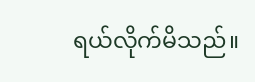ရယ်လိုက်မိသည်။